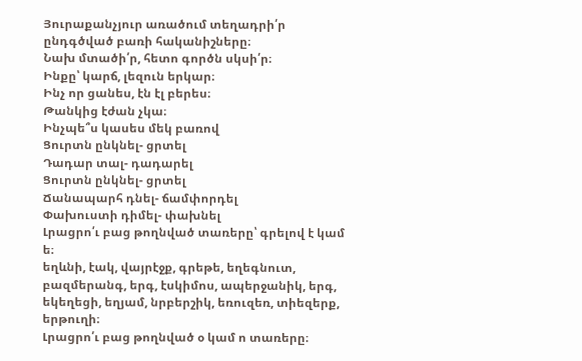Յուրաքանչյուր առածում տեղադրի՛ր ընդգծված բառի հականիշները։
Նախ մտածի՛ր, հետո գործն սկսի՛ր։
Ինքը՝ կարճ, լեզուն երկար։
Ինչ որ ցանես, էն էլ բերես։
Թանկից էժան չկա։
Ինչպե՞ս կասես մեկ բառով
Ցուրտն ընկնել- ցրտել
Դադար տալ- դադարել
Ցուրտն ընկնել- ցրտել
Ճանապարհ դնել- ճամփորդել
Փախուստի դիմել- փախնել
Լրացրո՛ւ բաց թողնված տառերը՝ գրելով է կամ ե։
եղևնի, էակ, վայրէջք, գրեթե, եղեգնուտ, բազմերանգ, երգ, էսկիմոս, ապերջանիկ, երգ, եկեղեցի, եղյամ, նրբերշիկ, եռուզեռ, տիեզերք, երթուղի։
Լրացրո՛ւ բաց թողնված օ կամ ո տառերը։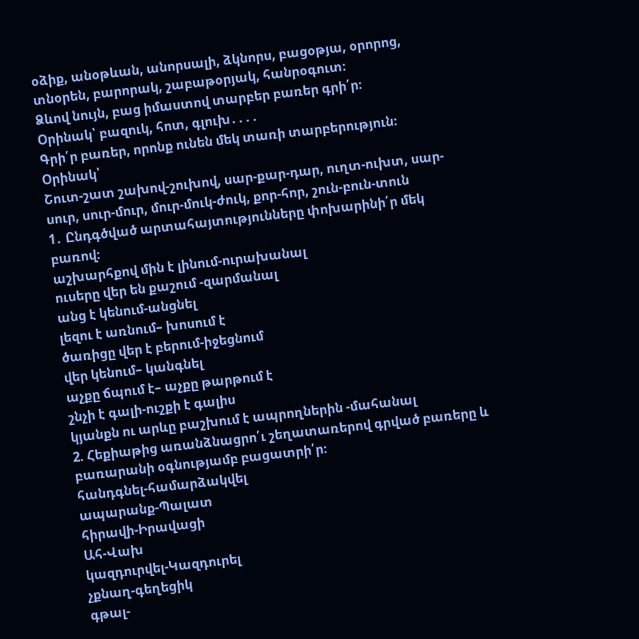օձիք, անօթևան, անորսալի, ձկնորս, բացօթյա, օրորոց, տնօրեն, բարորակ, շաբաթօրյակ, հանրօգուտ։
Ձևով նույն, բաց իմաստով տարբեր բառեր գրի՛ր։
Օրինակ՝ բազուկ, հոտ, գլուխ․․․․
Գրի՛ր բառեր, որոնք ունեն մեկ տառի տարբերություն։
Օրինակ՝
Շուտ-շատ շախով-շուխով, սար-քար-դար, ուղտ-ուխտ, սար-սուր, սուր-մուր, մուր-մուկ-ժուկ, քոր-հոր, շուն-բուն-տուն
1․ Ընդգծված արտահայտությունները փոխարինի՛ր մեկ բառով։
աշխարհքով մին է լինում-ուրախանալ
ուսերը վեր են քաշում -զարմանալ
անց է կենում-անցնել
լեզու է առնում– խոսում է
ծառիցը վեր է բերում-իջեցնում
վեր կենում– կանգնել
աչքը ճպում է– աչքը թարթում է
շնչի է գալի-ուշքի է գալիս
կյանքն ու արևը բաշխում է ապրողներին -մահանալ
2. Հեքիաթից առանձնացրո՛ւ շեղատառերով գրված բառերը և բառարանի օգնությամբ բացատրի՛ր։
հանդգնել-համարձակվել
ապարանք-Պալատ
հիրավի-Իրավացի
Ահ-Վախ
կազդուրվել-Կազդուրել
չքնաղ-գեղեցիկ
գթալ-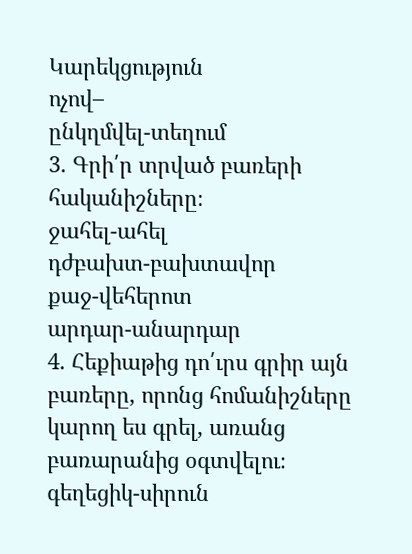Կարեկցություն
ոչով–
ընկղմվել-տեղում
3. Գրի՛ր տրված բառերի հականիշները։
ջահել-ահել
դժբախտ-բախտավոր
քաջ-վեհերոտ
արդար-անարդար
4. Հեքիաթից դո՛ւրս գրիր այն բառերը, որոնց հոմանիշները կարող ես գրել, առանց բառարանից օգտվելու։
գեղեցիկ-սիրուն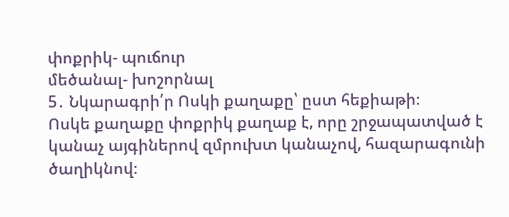փոքրիկ- պուճուր
մեծանալ- խոշորնալ
5․ Նկարագրի՛ր Ոսկի քաղաքը՝ ըստ հեքիաթի։
Ոսկե քաղաքը փոքրիկ քաղաք է, որը շրջապատված է կանաչ այգիներով զմրուխտ կանաչով, հազարագունի ծաղիկնով։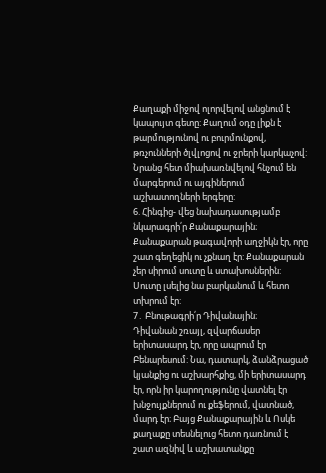Քաղաքի միջով ոլորվելով անցնում է կապույտ գետը: Քաղում օդը լիքն է թարմությունով ու բուրմունքով, թռչունների ծլվլոցով ու ջրերի կարկաչով: Նրանց հետ միախառնվելով հնչում են մարգերում ու այգիներում աշխատողների երգերը:
6. Հինգից- վեց նախադասությամբ նկարագրի՛ր Քանաքարային։
Քանաքարան թագավորի աղջիկն էր, որը շատ գեղեցիկ ու չքնաղ էր: Քանաքարան չեր սիրում սուտը և ստախոսներին: Սուտը լսելից նա բարկանում և հետո տխրում էր:
7․ Բնութագրի՛ր Դիվանային։
Դիվանան շռայլ, զվարճասեր երիտասարդ էր, որը ապրում էր Բենարեսում: Նա, դատարկ, ձանձրացած կյանքից ու աշխարհքից, մի երիտասարդ էր, որն իր կարողությունը վատնել էր խնջույքներում ու քեֆերում, վատնած, մարդ էր։ Բայց Քանաքարային և Ոսկե քաղաքը տեսնելուց հետո դառնում է շատ ազնիվ և աշխատանքը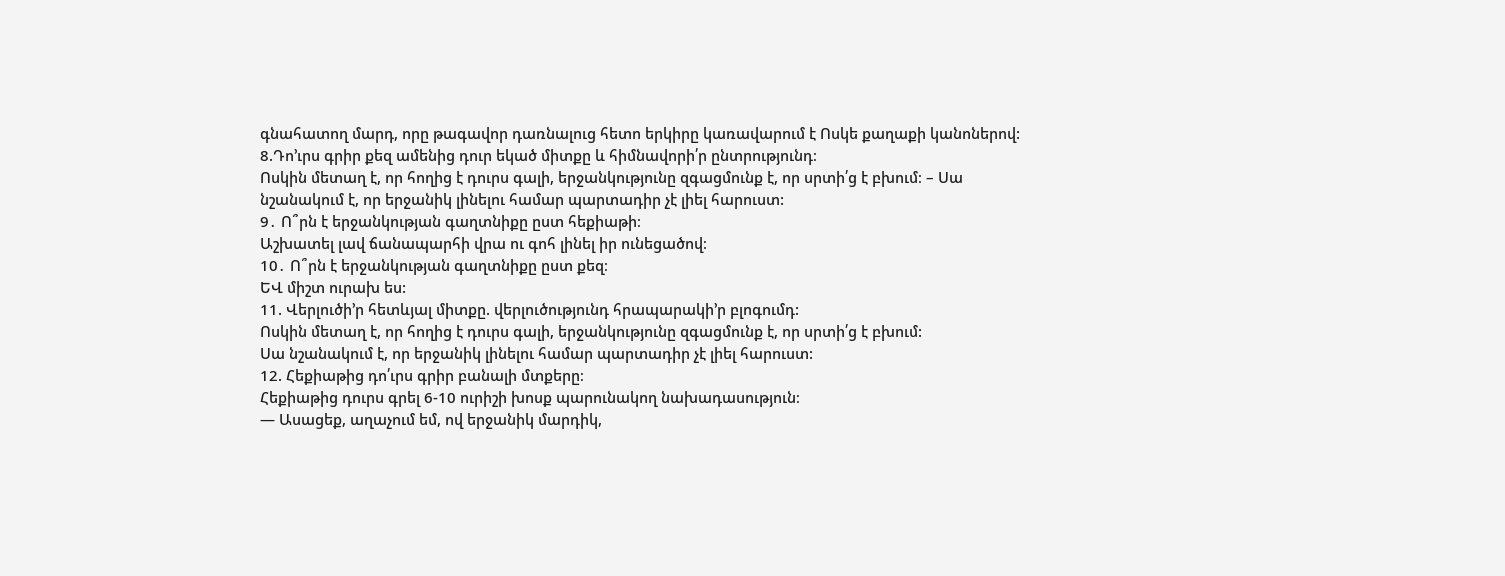գնահատող մարդ, որը թագավոր դառնալուց հետո երկիրը կառավարում է Ոսկե քաղաքի կանոներով:
8.Դո’ւրս գրիր քեզ ամենից դուր եկած միտքը և հիմնավորի՛ր ընտրությունդ։
Ոսկին մետաղ է, որ հողից է դուրս գալի, երջանկությունը զգացմունք է, որ սրտի՛ց է բխում։ – Սա նշանակում է, որ երջանիկ լինելու համար պարտադիր չէ լիել հարուստ:
9․ Ո՞րն է երջանկության գաղտնիքը ըստ հեքիաթի։
Աշխատել լավ ճանապարհի վրա ու գոհ լինել իր ունեցածով։
10․ Ո՞րն է երջանկության գաղտնիքը ըստ քեզ։
ԵՎ միշտ ուրախ ես:
11. Վերլուծի’ր հետևյալ միտքը. վերլուծությունդ հրապարակի’ր բլոգումդ:
Ոսկին մետաղ է, որ հողից է դուրս գալի, երջանկությունը զգացմունք է, որ սրտի՛ց է բխում:
Սա նշանակում է, որ երջանիկ լինելու համար պարտադիր չէ լիել հարուստ:
12. Հեքիաթից դո՛ւրս գրիր բանալի մտքերը։
Հեքիաթից դուրս գրել 6-10 ուրիշի խոսք պարունակող նախադասություն։
— Ասացեք, աղաչում եմ, ով երջանիկ մարդիկ,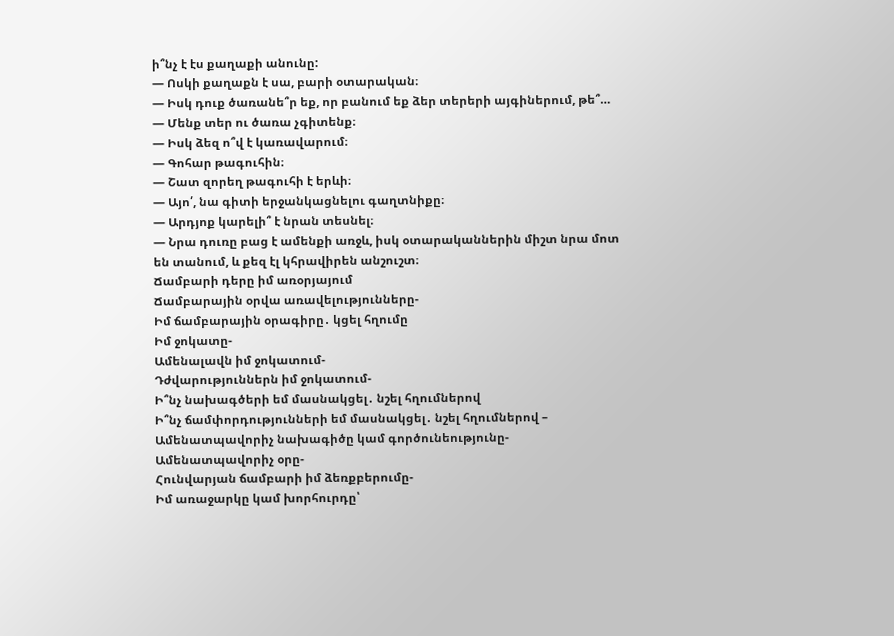ի՞նչ է էս քաղաքի անունը:
— Ոսկի քաղաքն է սա, բարի օտարական։
— Իսկ դուք ծառանե՞ր եք, որ բանում եք ձեր տերերի այգիներում, թե՞…
— Մենք տեր ու ծառա չգիտենք։
— Իսկ ձեզ ո՞վ է կառավարում։
— Գոհար թագուհին։
— Շատ զորեղ թագուհի է երևի։
— Այո՛, նա գիտի երջանկացնելու գաղտնիքը։
— Արդյոք կարելի՞ է նրան տեսնել։
— Նրա դուռը բաց է ամենքի առջև, իսկ օտարականներին միշտ նրա մոտ են տանում, և քեզ էլ կհրավիրեն անշուշտ։
Ճամբարի դերը իմ առօրյայում
Ճամբարային օրվա առավելությունները-
Իմ ճամբարային օրագիրը․ կցել հղումը
Իմ ջոկատը-
Ամենալավն իմ ջոկատում-
Դժվարություններն իմ ջոկատում-
Ի՞նչ նախագծերի եմ մասնակցել․ նշել հղումներով
Ի՞նչ ճամփորդությունների եմ մասնակցել․ նշել հղումներով –
Ամենատպավորիչ նախագիծը կամ գործունեությունը-
Ամենատպավորիչ օրը-
Հունվարյան ճամբարի իմ ձեռքբերումը-
Իմ առաջարկը կամ խորհուրդը՝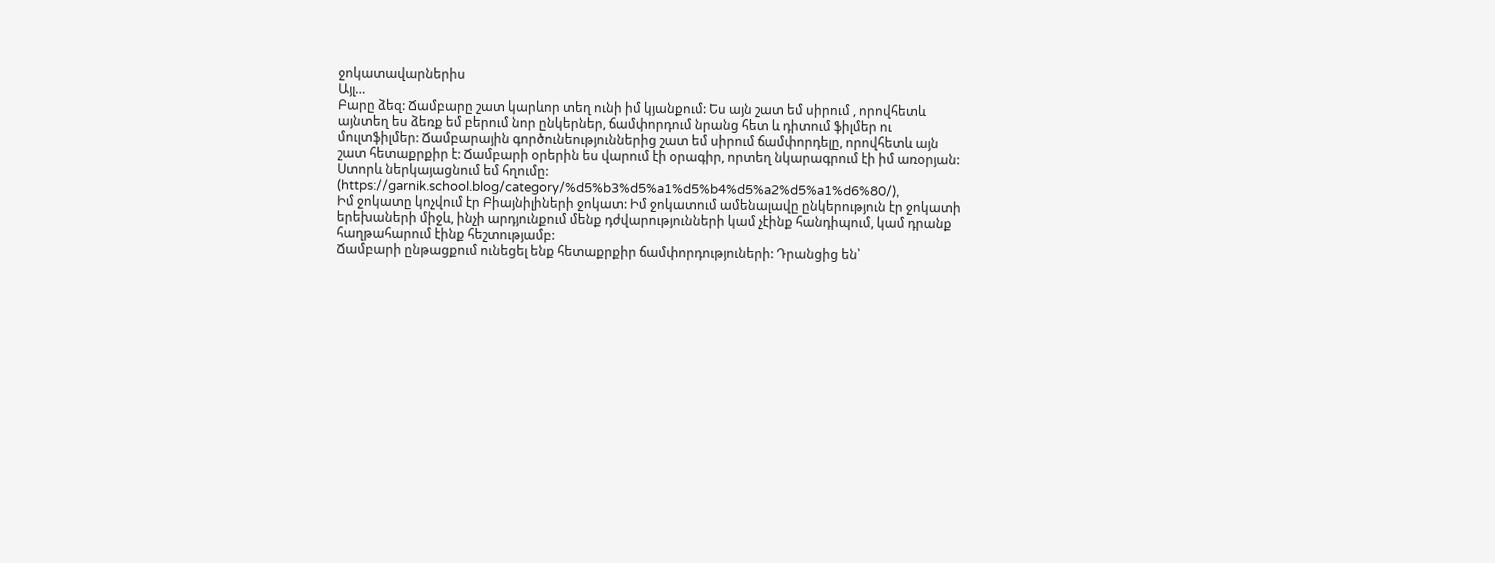ջոկատավարներիս
Այլ…
Բարը ձեզ: Ճամբարը շատ կարևոր տեղ ունի իմ կյանքում: Ես այն շատ եմ սիրում , որովհետև այնտեղ ես ձեռք եմ բերում նոր ընկերներ, ճամփորդում նրանց հետ և դիտում ֆիլմեր ու մուլտֆիլմեր: Ճամբարային գործունեություններից շատ եմ սիրում ճամփորդելը, որովհետև այն շատ հետաքրքիր է: Ճամբարի օրերին ես վարում էի օրագիր, որտեղ նկարագրում էի իմ առօրյան: Ստորև ներկայացնում եմ հղումը: (https://garnik.school.blog/category/%d5%b3%d5%a1%d5%b4%d5%a2%d5%a1%d6%80/),
Իմ ջոկատը կոչվում էր Բիայնիլիների ջոկատ: Իմ ջոկատում ամենալավը ընկերություն էր ջոկատի երեխաների միջև, ինչի արդյունքում մենք դժվարությունների կամ չէինք հանդիպում, կամ դրանք հաղթահարում էինք հեշտությամբ:
Ճամբարի ընթացքում ունեցել ենք հետաքրքիր ճամփորդություների: Դրանցից են՝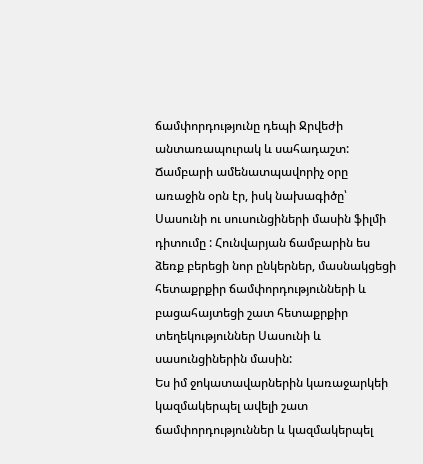ճամփորդությունը դեպի Ջրվեժի անտառապուրակ և սահադաշտ: Ճամբարի ամենատպավորիչ օրը առաջին օրն էր, իսկ նախագիծը՝ Սասունի ու սուսունցիների մասին ֆիլմի դիտումը : Հունվարյան ճամբարին ես ձեռք բերեցի նոր ընկերներ, մասնակցեցի հետաքրքիր ճամփորդությունների և բացահայտեցի շատ հետաքրքիր տեղեկություններ Սասունի և սասունցիներին մասին:
Ես իմ ջոկատավարներին կառաջարկեի կազմակերպել ավելի շատ ճամփորդություններ և կազմակերպել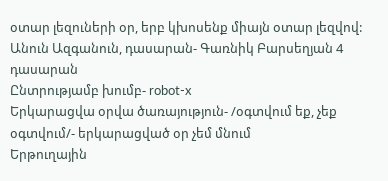օտար լեզուների օր, երբ կխոսենք միայն օտար լեզվով:
Անուն Ազգանուն, դասարան- Գառնիկ Բարսեղյան 4 դասարան
Ընտրությամբ խումբ- robot-x
Երկարացվա օրվա ծառայություն- /օգտվում եք, չեք օգտվում/- երկարացված օր չեմ մնում
Երթուղային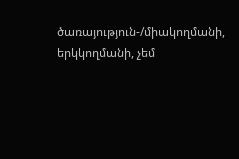ծառայություն-/միակողմանի, երկկողմանի, չեմ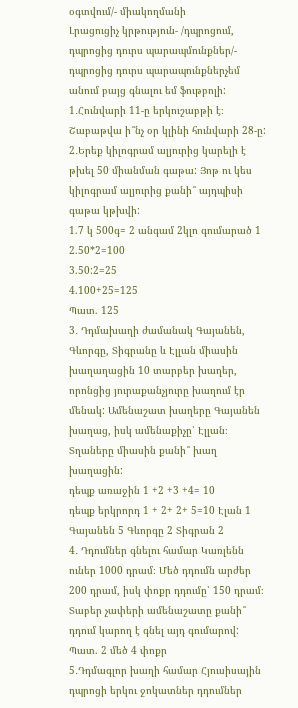օգտվում/- միակողմանի
Լրացուցիչ կրթություն- /դպրոցում, դպրոցից դուրս պարապմունքներ/- դպրոցից դուրս պարապունքներչեմ անում բայց գնալու եմ ֆութբոլի:
1․Հունվարի 11-ը երկուշաբթի է։ Շաբաթվա ի՞նչ օր կլինի հունվարի 28-ը:
2․Երեք կիլոգրամ ալյուրից կարելի է թխել 50 միանման գաթա: Յոթ ու կես կիլոգրամ ալյուրից քանի՞ այդպիսի գաթա կթխվի:
1.7 կ 500գ= 2 անգամ 2կլո գումարած 1
2.50*2=100
3.50:2=25
4.100+25=125
Պատ. 125
3․ Դդմախաղի ժամանակ Գայանեն, Գևորգը, Տիգրանը և Էլլան միասին խաղաղացին 10 տարբեր խաղեր, որոնցից յուրաքանչյուրը խաղում էր մենակ: Ամենաշատ խաղերը Գայանեն խաղաց, իսկ ամենաքիչը՝ Էլլան։ Տղաները միասին քանի՞ խաղ խաղացին:
դեպք առաջին 1 +2 +3 +4= 10
դեպք երկրորդ 1 + 2+ 2+ 5=10 Էլան 1 Գայանեն 5 Գևորգը 2 Տիգրան 2
4․ Դդումներ գնելու համար Կառլենն ուներ 1000 դրամ։ Մեծ դդումն արժեր 200 դրամ, իսկ փոքր դդումը՝ 150 դրամ։ Տաբեր չափերի ամենաշատը քանի՞ դդում կարող է գնել այդ գումարով:
Պատ. 2 մեծ 4 փոքր
5․Դդմագլոր խաղի համար Հյուսիսային դպրոցի երկու ջոկատներ դդումներ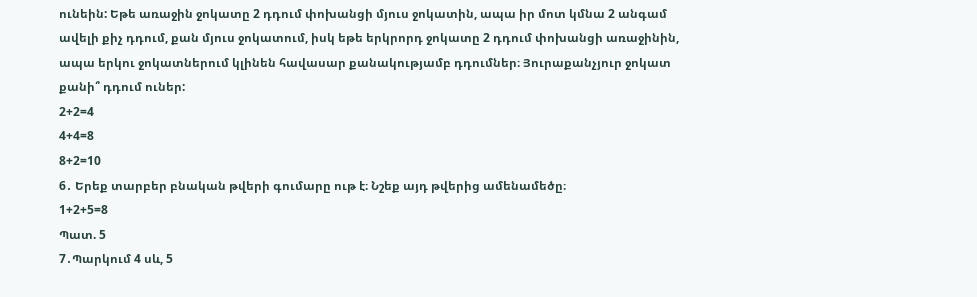ունեին: Եթե առաջին ջոկատը 2 դդում փոխանցի մյուս ջոկատին, ապա իր մոտ կմնա 2 անգամ ավելի քիչ դդում, քան մյուս ջոկատում, իսկ եթե երկրորդ ջոկատը 2 դդում փոխանցի առաջինին, ապա երկու ջոկատներում կլինեն հավասար քանակությամբ դդումներ։ Յուրաքանչյուր ջոկատ քանի՞ դդում ուներ:
2+2=4
4+4=8
8+2=10
6․ Երեք տարբեր բնական թվերի գումարը ութ է։ Նշեք այդ թվերից ամենամեծը։
1+2+5=8
Պատ. 5
7․Պարկում 4 սև, 5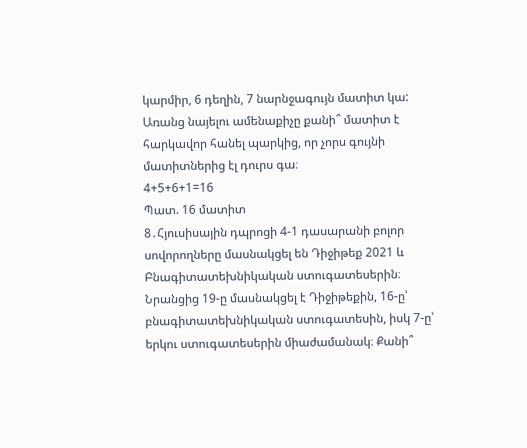կարմիր, 6 դեղին, 7 նարնջագույն մատիտ կա: Առանց նայելու ամենաքիչը քանի՞ մատիտ է հարկավոր հանել պարկից, որ չորս գույնի մատիտներից էլ դուրս գա։
4+5+6+1=16
Պատ. 16 մատիտ
8․Հյուսիսային դպրոցի 4-1 դասարանի բոլոր սովորողները մասնակցել են Դիջիթեք 2021 և Բնագիտատեխնիկական ստուգատեսերին։ Նրանցից 19-ը մասնակցել է Դիջիթեքին, 16-ը՝ բնագիտատեխնիկական ստուգատեսին, իսկ 7-ը՝ երկու ստուգատեսերին միաժամանակ։ Քանի՞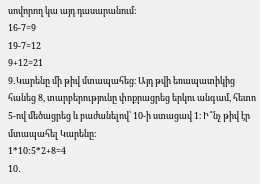սովորող կա այդ դասարանում։
16-7=9
19-7=12
9+12=21
9․Կարենը մի թիվ մտապահեց։ Այդ թվի եռապատիկից հանեց 8, տարբերությունը փոքրացրեց երկու անգամ, հետո 5-ով մեծացրեց և բաժանելով՝ 10-ի ստացավ 1։ Ի՞նչ թիվ էր մտապահել Կարենը։
1*10:5*2+8=4
10․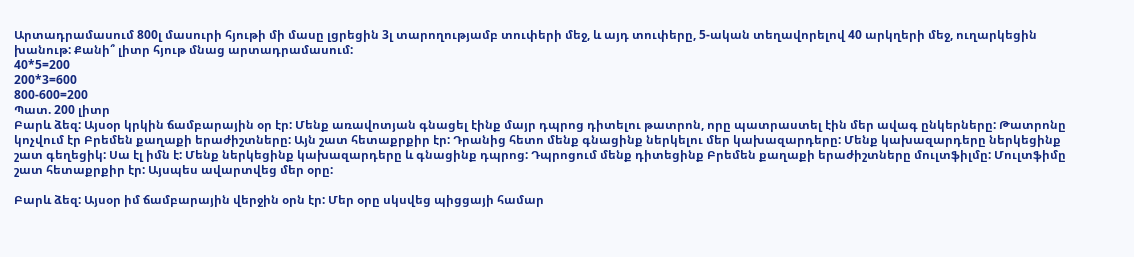Արտադրամասում 800լ մասուրի հյութի մի մասը լցրեցին 3լ տարողությամբ տուփերի մեջ, և այդ տուփերը, 5-ական տեղավորելով 40 արկղերի մեջ, ուղարկեցին խանութ: Քանի՞ լիտր հյութ մնաց արտադրամասում:
40*5=200
200*3=600
800-600=200
Պատ. 200 լիտր
Բարև ձեզ: Այսօր կրկին ճամբարային օր էր: Մենք առավոտյան գնացել էինք մայր դպրոց դիտելու թատրոն, որը պատրաստել էին մեր ավագ ընկերները: Թատրոնը կոչվում էր Բրեմեն քաղաքի երաժիշտները: Այն շատ հետաքրքիր էր: Դրանից հետո մենք գնացինք ներկելու մեր կախազարդերը: Մենք կախազարդերը ներկեցինք շատ գեղեցիկ: Սա էլ իմն է: Մենք ներկեցինք կախազարդերը և գնացինք դպրոց: Դպրոցում մենք դիտեցինք Բրեմեն քաղաքի երաժիշտները մուլտֆիլմը: Մուլտֆիմը շատ հետաքրքիր էր: Այսպես ավարտվեց մեր օրը:

Բարև ձեզ: Այսօր իմ ճամբարային վերջին օրն էր: Մեր օրը սկսվեց պիցցայի համար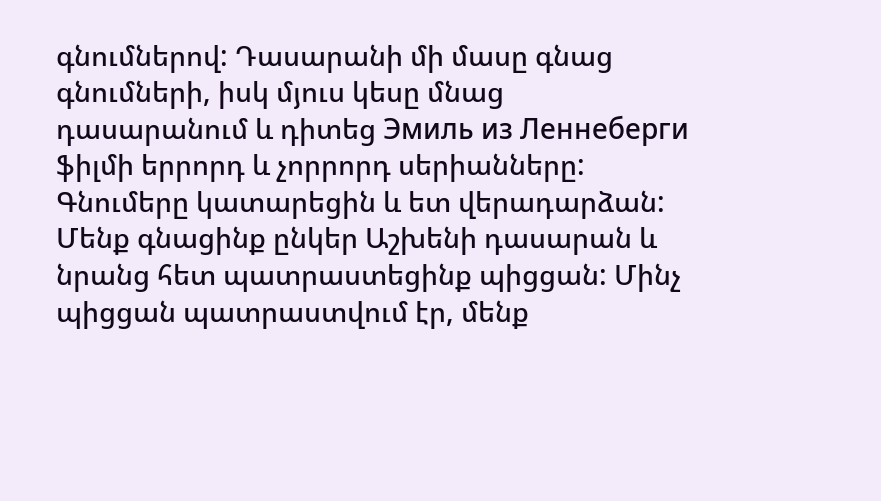գնումներով: Դասարանի մի մասը գնաց գնումների, իսկ մյուս կեսը մնաց դասարանում և դիտեց Эмиль из Леннеберги ֆիլմի երրորդ և չորրորդ սերիանները: Գնումերը կատարեցին և ետ վերադարձան: Մենք գնացինք ընկեր Աշխենի դասարան և նրանց հետ պատրաստեցինք պիցցան: Մինչ պիցցան պատրաստվում էր, մենք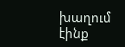խաղում էինք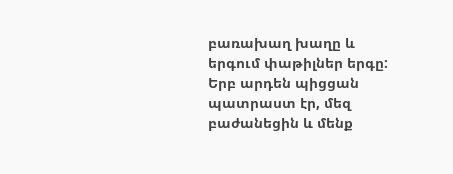բառախաղ խաղը և երգում փաթիլներ երգը: Երբ արդեն պիցցան պատրաստ էր, մեզ բաժանեցին և մենք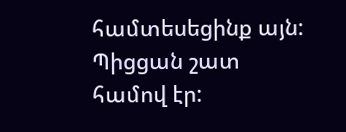համտեսեցինք այն: Պիցցան շատ համով էր: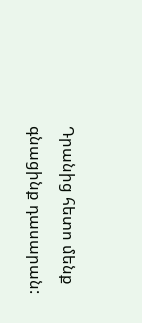Դրանից հետո մենք գնացինք դասարան: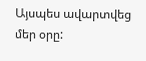Այսպես ավարտվեց մեր օրը: